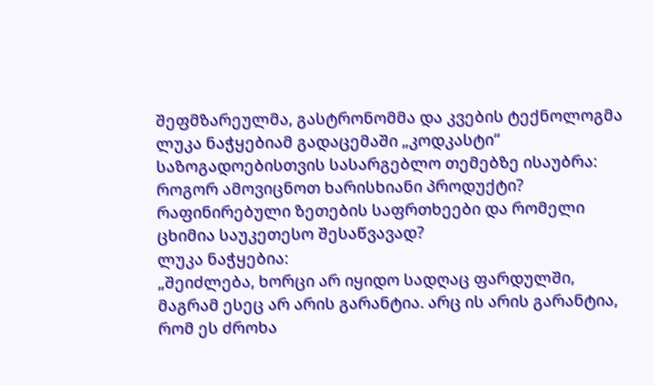შეფმზარეულმა, გასტრონომმა და კვების ტექნოლოგმა ლუკა ნაჭყებიამ გადაცემაში „კოდკასტი“ საზოგადოებისთვის სასარგებლო თემებზე ისაუბრა: როგორ ამოვიცნოთ ხარისხიანი პროდუქტი? რაფინირებული ზეთების საფრთხეები და რომელი ცხიმია საუკეთესო შესაწვავად?
ლუკა ნაჭყებია:
„შეიძლება, ხორცი არ იყიდო სადღაც ფარდულში, მაგრამ ესეც არ არის გარანტია. არც ის არის გარანტია, რომ ეს ძროხა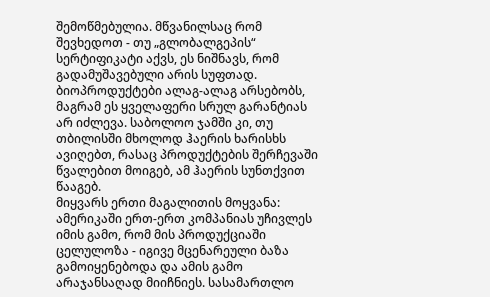შემოწმებულია. მწვანილსაც რომ შევხედოთ - თუ „გლობალგეპის“ სერტიფიკატი აქვს, ეს ნიშნავს, რომ გადამუშავებული არის სუფთად. ბიოპროდუქტები ალაგ-ალაგ არსებობს, მაგრამ ეს ყველაფერი სრულ გარანტიას არ იძლევა. საბოლოო ჯამში კი, თუ თბილისში მხოლოდ ჰაერის ხარისხს ავიღებთ, რასაც პროდუქტების შერჩევაში წვალებით მოიგებ, ამ ჰაერის სუნთქვით წააგებ.
მიყვარს ერთი მაგალითის მოყვანა: ამერიკაში ერთ-ერთ კომპანიას უჩივლეს იმის გამო, რომ მის პროდუქციაში ცელულოზა - იგივე მცენარეული ბაზა გამოიყენებოდა და ამის გამო არაჯანსაღად მიიჩნიეს. სასამართლო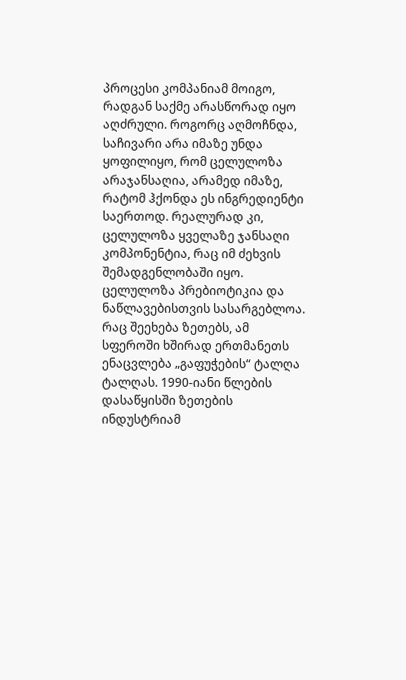პროცესი კომპანიამ მოიგო, რადგან საქმე არასწორად იყო აღძრული. როგორც აღმოჩნდა, საჩივარი არა იმაზე უნდა ყოფილიყო, რომ ცელულოზა არაჯანსაღია, არამედ იმაზე, რატომ ჰქონდა ეს ინგრედიენტი საერთოდ. რეალურად კი, ცელულოზა ყველაზე ჯანსაღი კომპონენტია, რაც იმ ძეხვის შემადგენლობაში იყო. ცელულოზა პრებიოტიკია და ნაწლავებისთვის სასარგებლოა.
რაც შეეხება ზეთებს, ამ სფეროში ხშირად ერთმანეთს ენაცვლება „გაფუჭების“ ტალღა ტალღას. 1990-იანი წლების დასაწყისში ზეთების ინდუსტრიამ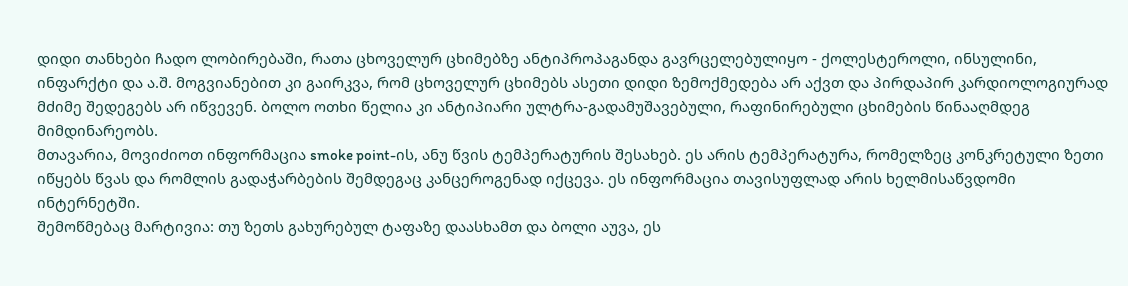დიდი თანხები ჩადო ლობირებაში, რათა ცხოველურ ცხიმებზე ანტიპროპაგანდა გავრცელებულიყო - ქოლესტეროლი, ინსულინი, ინფარქტი და ა.შ. მოგვიანებით კი გაირკვა, რომ ცხოველურ ცხიმებს ასეთი დიდი ზემოქმედება არ აქვთ და პირდაპირ კარდიოლოგიურად მძიმე შედეგებს არ იწვევენ. ბოლო ოთხი წელია კი ანტიპიარი ულტრა-გადამუშავებული, რაფინირებული ცხიმების წინააღმდეგ მიმდინარეობს.
მთავარია, მოვიძიოთ ინფორმაცია smoke point-ის, ანუ წვის ტემპერატურის შესახებ. ეს არის ტემპერატურა, რომელზეც კონკრეტული ზეთი იწყებს წვას და რომლის გადაჭარბების შემდეგაც კანცეროგენად იქცევა. ეს ინფორმაცია თავისუფლად არის ხელმისაწვდომი ინტერნეტში.
შემოწმებაც მარტივია: თუ ზეთს გახურებულ ტაფაზე დაასხამთ და ბოლი აუვა, ეს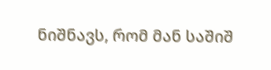ნიშნავს, რომ მან საშიშ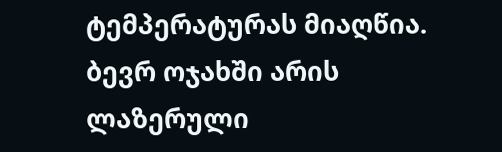ტემპერატურას მიაღწია. ბევრ ოჯახში არის ლაზერული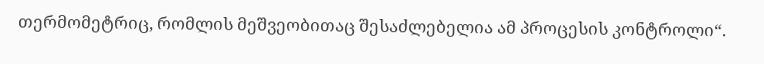თერმომეტრიც, რომლის მეშვეობითაც შესაძლებელია ამ პროცესის კონტროლი“.